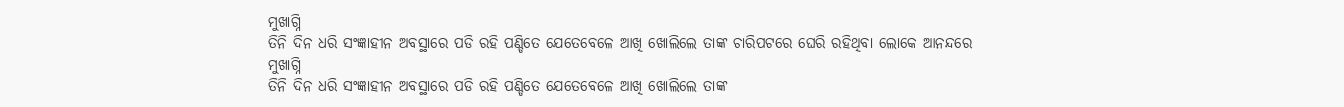ମୁଖାଗ୍ନି
ତିନି ଦିନ ଧରି ସଂଜ୍ଞାହୀନ ଅବସ୍ଥାରେ ପଡି ରହି ପଣ୍ଡିତେ ଯେତେବେଳେ ଆଖି ଖୋଲିଲେ ତାଙ୍କ ଚାରିପଟରେ ଘେରି ରହିଥିବା ଲୋକେ ଆନନ୍ଦରେ
ମୁଖାଗ୍ନି
ତିନି ଦିନ ଧରି ସଂଜ୍ଞାହୀନ ଅବସ୍ଥାରେ ପଡି ରହି ପଣ୍ଡିତେ ଯେତେବେଳେ ଆଖି ଖୋଲିଲେ ତାଙ୍କ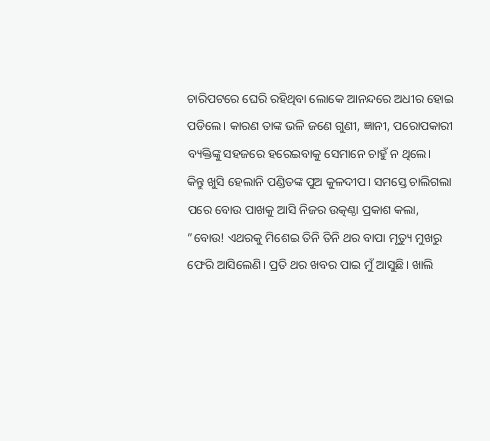ଚାରିପଟରେ ଘେରି ରହିଥିବା ଲୋକେ ଆନନ୍ଦରେ ଅଧୀର ହୋଇ ପଡିଲେ। କାରଣ ତାଙ୍କ ଭଳି ଜଣେ ଗୁଣୀ, ଜ୍ଞାନୀ, ପରୋପକାରୀ ବ୍ୟକ୍ତିଙ୍କୁ ସହଜରେ ହରେଇବାକୁ ସେମାନେ ଚାହୁଁ ନ ଥିଲେ।
କିନ୍ତୁ ଖୁସି ହେଲାନି ପଣ୍ଡିତଙ୍କ ପୁଅ କୁଳଦୀପ। ସମସ୍ତେ ଚାଲିଗଲା ପରେ ବୋଉ ପାଖକୁ ଆସି ନିଜର ଉତ୍କଣ୍ଠା ପ୍ରକାଶ କଲା, ”ବୋଉ! ଏଥରକୁ ମିଶେଇ ତିନି ତିନି ଥର ବାପା ମୃତ୍ୟୁ ମୁଖରୁ ଫେରି ଆସିଲେଣି। ପ୍ରତି ଥର ଖବର ପାଇ ମୁଁ ଆସୁଛି। ଖାଲି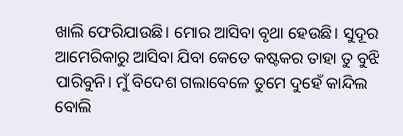ଖାଲି ଫେରିଯାଉଛି। ମୋର ଆସିବା ବୃଥା ହେଉଛି। ସୁଦୂର ଆମେରିକାରୁ ଆସିବା ଯିବା କେତେ କଷ୍ଟକର ତାହା ତୁ ବୁଝି ପାରିବୁନି। ମୁଁ ବିଦେଶ ଗଲାବେଳେ ତୁମେ ଦୁହେଁ କାନ୍ଦିଲ ବୋଲି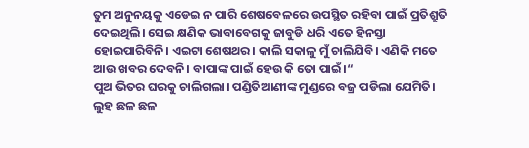ତୁମ ଅନୁନୟକୁ ଏଡେଇ ନ ପାରି ଶେଷବେଳରେ ଉପସ୍ଥିତ ରହିବା ପାଇଁ ପ୍ରତିଶ୍ରୁତି ଦେଇଥିଲି। ସେଇ କ୍ଷଣିକ ଭାବାବେଗକୁ ଜାବୁଡି ଧରି ଏତେ ହିନସ୍ତା ହୋଇପାରିବିନି। ଏଇଟା ଶେଷଥର। କାଲି ସକାଳୁ ମୁଁ ଚାଲିଯିବି। ଏଣିକି ମତେ ଆଉ ଖବର ଦେବନି। ବାପାଙ୍କ ପାଇଁ ହେଉ କି ତୋ ପାଇଁ।“
ପୁଅ ଭିତର ଘରକୁ ଚାଲିଗଲା। ପଣ୍ଡିତିଆଣୀଙ୍କ ମୁଣ୍ଡରେ ବଜ୍ର ପଡିଲା ଯେମିତି। ଲୁହ ଛଳ ଛଳ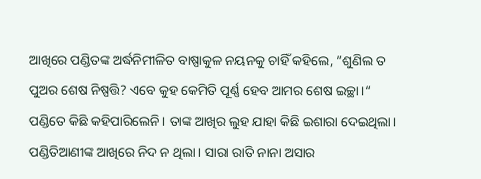ଆଖିରେ ପଣ୍ଡିତଙ୍କ ଅର୍ଦ୍ଧନିମୀଳିତ ବାଷ୍ପାକୁଳ ନୟନକୁ ଚାହିଁ କହିଲେ, ”ଶୁଣିଲ ତ ପୁଅର ଶେଷ ନିଷ୍ପତ୍ତି? ଏବେ କୁହ କେମିତି ପୂର୍ଣ୍ଣ ହେବ ଆମର ଶେଷ ଇଚ୍ଛା।“
ପଣ୍ଡିତେ କିଛି କହିପାରିଲେନି। ତାଙ୍କ ଆଖିର ଲୁହ ଯାହା କିଛି ଇଶାରା ଦେଇଥିଲା। ପଣ୍ଡିତିଆଣୀଙ୍କ ଆଖିରେ ନିଦ ନ ଥିଲା। ସାରା ରାତି ନାନା ଅସାର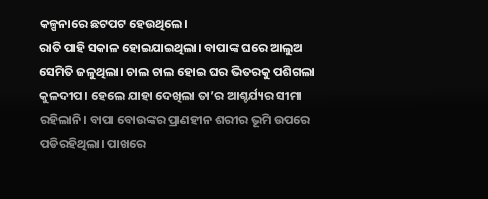କଳ୍ପନାରେ ଛଟପଟ ହେଉଥିଲେ।
ରାତି ପାହି ସକାଳ ହୋଇଯାଇଥିଲା। ବାପାଙ୍କ ଘରେ ଆଲୁଅ ସେମିତି ଜଳୁଥିଲା। ଚାଲ ଚାଲ ହୋଇ ଘର ଭିତରକୁ ପଶିଗଲା କୁଳଦୀପ। ହେଲେ ଯାହା ଦେଖିଲା ତା’ର ଆଶ୍ଚର୍ଯ୍ୟର ସୀମା ରହିଲାନି। ବାପା ବୋଉଙ୍କର ପ୍ରାଣହୀନ ଶରୀର ଭୂମି ଉପରେ ପଡିରହିଥିଲା। ପାଖରେ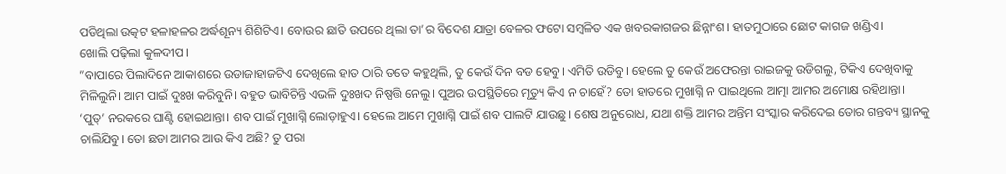ପଡିଥିଲା ଉତ୍କଟ ହଳାହଳର ଅର୍ଦ୍ଧଶୂନ୍ୟ ଶିଶିଟିଏ। ବୋଉର ଛାତି ଉପରେ ଥିଲା ତା’ର ବିଦେଶ ଯାତ୍ରା ବେଳର ଫଟୋ ସମ୍ବଳିତ ଏକ ଖବରକାଗଜର ଛିନ୍ନାଂଶ। ହାତମୁଠାରେ ଛୋଟ କାଗଜ ଖଣ୍ଡିଏ।
ଖୋଲି ପଢ଼ିଲା କୁଳଦୀପ।
”ବାପାରେ ପିଲାଦିନେ ଆକାଶରେ ଉଡାଜାହାଜଟିଏ ଦେଖିଲେ ହାତ ଠାରି ତତେ କହୁଥିଲି, ତୁ କେଉଁ ଦିନ ବଡ ହେବୁ। ଏମିତି ଉଡିବୁ। ହେଲେ ତୁ କେଉଁ ଅଫେରନ୍ତା ରାଇଜକୁ ଉଡିଗଲୁ, ଟିକିଏ ଦେଖିବାକୁ ମିଳିଲୁନି। ଆମ ପାଇଁ ଦୁଃଖ କରିବୁନି। ବହୁତ ଭାବିଚିନ୍ତି ଏଭଳି ଦୁଃଖଦ ନିଷ୍ପତ୍ତି ନେଲୁ। ପୁଅର ଉପସ୍ଥିତିରେ ମୃତ୍ୟୁ କିଏ ନ ଚାହେଁ? ତୋ ହାତରେ ମୁଖାଗ୍ନି ନ ପାଇଥିଲେ ଆତ୍ମା ଆମର ଅମୋକ୍ଷ ରହିଥାନ୍ତା। ‘ପୁତ୍’ ନରକରେ ଘାଣ୍ଟି ହୋଇଥାନ୍ତା। ଶବ ପାଇଁ ମୁଖାଗ୍ନି ଲୋଡ଼ାହୁଏ। ହେଲେ ଆମେ ମୁଖାଗ୍ନି ପାଇଁ ଶବ ପାଲଟି ଯାଉଛୁ। ଶେଷ ଅନୁରୋଧ, ଯଥା ଶକ୍ତି ଆମର ଅନ୍ତିମ ସଂସ୍କାର କରିଦେଇ ତୋର ଗନ୍ତବ୍ୟ ସ୍ଥାନକୁ ଚାଲିଯିବୁ। ତୋ ଛଡା ଆମର ଆଉ କିଏ ଅଛି? ତୁ ପରା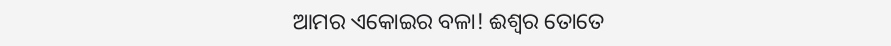ଆମର ଏକୋଇର ବଳା! ଈଶ୍ୱର ତୋତେ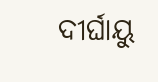ଦୀର୍ଘାୟୁ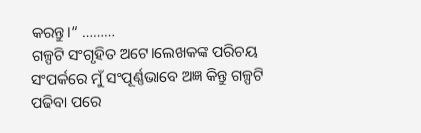କରନ୍ତୁ।“ ………
ଗଳ୍ପଟି ସଂଗୃହିତ ଅଟେ।ଲେଖକଙ୍କ ପରିଚୟ ସଂପର୍କରେ ମୁଁ ସଂପୂର୍ଣ୍ଣଭାବେ ଅଜ୍ଞ କିନ୍ତୁ ଗଳ୍ପଟି ପଢିବା ପରେ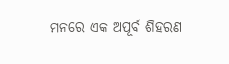ମନରେ ଏକ ଅପୂର୍ବ ଶିହରଣ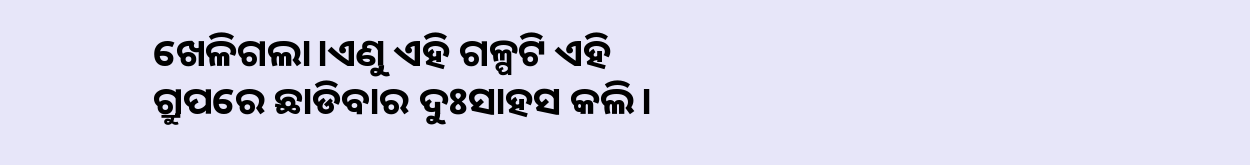ଖେଳିଗଲା।ଏଣୁ ଏହି ଗଳ୍ପଟି ଏହି ଗ୍ରୁପରେ ଛାଡିବାର ଦୁଃସାହସ କଲି।